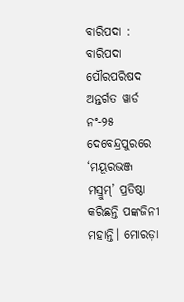ବାରିପଦା : ବାରିପଦା ପୌରପରିଷଦ ଅନ୍ତର୍ଗତ ୱାର୍ଡ ନଂ-୨୫ ଦେବେନ୍ଦ୍ରପୁରରେ ‘ମୟୂରଭଞ୍ଜ ମସ୍ରୁମ୍‌’ ପ୍ରତି‌ଷ୍ଠା କରିଛନ୍ତି ପଙ୍କଜିନୀ ମହାନ୍ତି। ମୋରଡ଼ା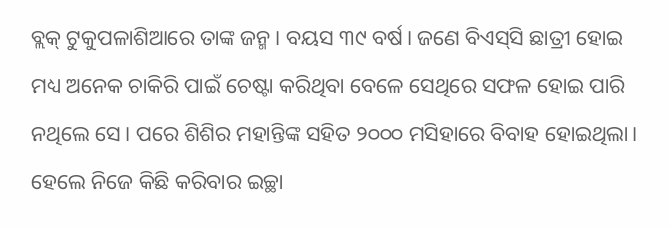ବ୍ଲକ୍‌ ଟୁକୁପଳାଶିଆରେ ତାଙ୍କ ଜନ୍ମ। ବୟସ ୩୯ ବର୍ଷ। ଜଣେ ବିଏସ୍‌ସି ଛାତ୍ରୀ ହୋଇ ମଧ୍ୟ ଅନେକ ଚାକିରି ପାଇଁ ଚେଷ୍ଟା କରିଥିବା ବେଳେ ସେଥିରେ ସଫଳ ହୋଇ ପାରି ନଥିଲେ ସେ। ପରେ ଶିଶିର ମହାନ୍ତିଙ୍କ ସହିତ ୨୦୦୦ ମସିହାରେ ବିବାହ ହୋଇଥିଲା। ହେଲେ ନିଜେ କିଛି କରିବାର ଇଚ୍ଛା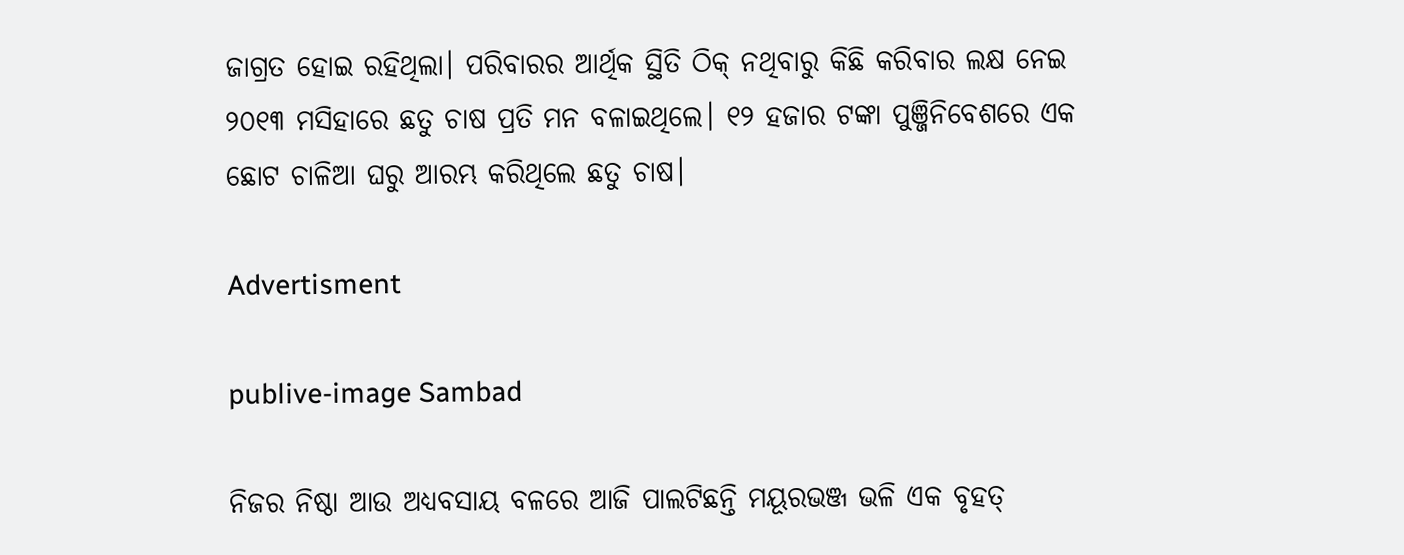ଜାଗ୍ରତ ହୋଇ ରହିଥିଲା। ପରିବାରର ଆର୍ଥିକ ସ୍ଥିତି ଠିକ୍‌ ନଥିବାରୁ କିଛି କରିବାର ଲକ୍ଷ ନେଇ ୨୦୧୩ ମସିହାରେ ଛତୁ ଚାଷ ପ୍ରତି ମନ ବଳାଇଥିଲେ। ୧୨ ହଜାର ଟଙ୍କା ପୁଞ୍ଜିନିବେଶରେ ଏକ ଛୋଟ ଚାଳିଆ ଘରୁ ଆରମ୍ଭ କରିଥିଲେ ଛତୁ ଚାଷ।

Advertisment

publive-image Sambad

ନିଜର ନିଷ୍ଠା ଆଉ ଅଧ୍ୟବସାୟ ବଳରେ ଆଜି ପାଲଟିଛନ୍ତି ମୟୂରଭଞ୍ଜ ଭଳି ଏକ ବୃହତ୍‌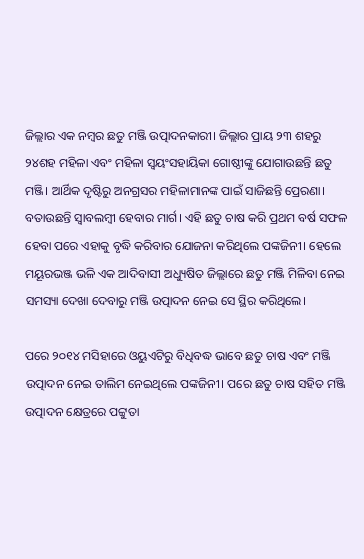ଜିଲ୍ଲାର ଏକ ନମ୍ବର ଛତୁ ମଞ୍ଜି ଉତ୍ପାଦନକାରୀ। ଜିଲ୍ଲାର ପ୍ରାୟ ୨୩ ଶହରୁ ୨୪ଶହ ମହିଳା ଏବଂ ମହିଳା ସ୍ବୟଂସହାୟିକା ଗୋଷ୍ଠୀଙ୍କୁ ଯୋଗାଉଛନ୍ତି ଛତୁ ମଞ୍ଜି। ଆର୍ଥିକ ଦୃଷ୍ଟିରୁ ଅନଗ୍ରସର ମହିଳାମାନଙ୍କ ପାଇଁ ସାଜିଛନ୍ତି ପ୍ରେରଣା। ବତାଉଛନ୍ତି ସ୍ବାବଲମ୍ବୀ ହେବାର ମାର୍ଗ। ଏହି ଛତୁ ଚାଷ କରି ପ୍ରଥମ ବର୍ଷ ସଫଳ ହେବା ପରେ ଏହାକୁ ବୃଦ୍ଧି କରିବାର ଯୋଜନା କରିଥିଲେ ପଙ୍କଜିନୀ। ହେଲେ ମୟୂରଭଞ୍ଜ ଭଳି ଏକ ଆଦିବାସୀ ଅଧ୍ୟୁଷିତ ଜିଲ୍ଲାରେ ଛତୁ ମଞ୍ଜି ମିଳିବା ନେଇ ସମସ୍ୟା ଦେଖା ଦେବାରୁ ମଞ୍ଜି ଉତ୍ପାଦନ ନେଇ ସେ ସ୍ଥିର କରିଥିଲେ।

ପରେ ୨୦୧୪ ମସିହାରେ ଓୟୁଏଟିରୁ ବିଧିବଦ୍ଧ ଭାବେ ଛତୁ ଚାଷ ଏବଂ ମଞ୍ଜି ଉତ୍ପାଦନ ନେଇ ତାଲିମ ନେଇଥିଲେ ପଙ୍କଜିନୀ। ପରେ ଛତୁ ଚାଷ ସହିତ ମଞ୍ଜି ଉତ୍ପାଦନ କ୍ଷେତ୍ରରେ ପଟ୍ଟୁତା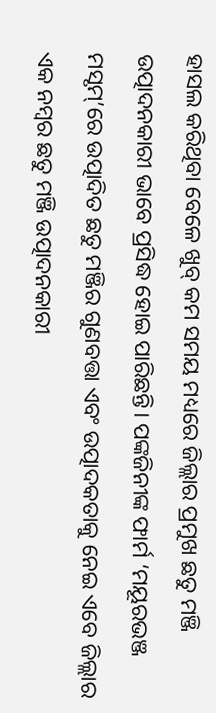ହାସଲ କରିଥିବା ବେଳେ ଖୁବ୍‌ କମ ସମୟ ମଧ୍ୟରେ ଜିଲ୍ଲାର ପ୍ରମୁଖ ଛତୁ ମଞ୍ଜି ଉତ୍ପାଦନକାରୀ ଭାବେ ପ୍ରସିଦ୍ଧ ହୋଇ ପାରିଛନ୍ତି। ପଙ୍କଜିନୀଙ୍କ ଫାର୍ମ ‘ମୟୂରଭଞ୍ଜ ମସୃମ୍‌’ରେ ଉତ୍ପାଦିତ ଛତୁ ମଞ୍ଜିର ଗୁଣବତ୍ତା ଏବଂ ଉତ୍ପାଦକତାକୁ ନେଇ ଏବେ ଜିଲ୍ଲାର ଏକ ନମ୍ବର ଛତୁ ମଞ୍ଜି ଉତ୍ପାଦନକାରୀ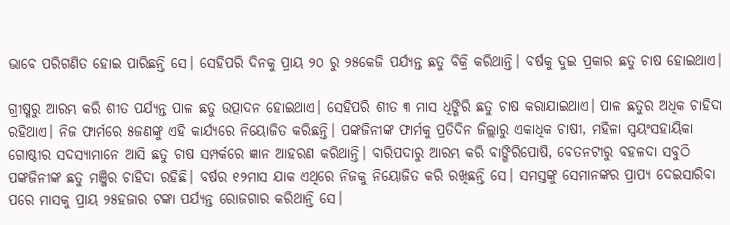ଭାବେ ପରିଗଣିତ ହୋଇ ପାରିଛନ୍ତି ସେ। ସେହିପରି ଦିନକୁ ପ୍ରାୟ ୨୦ ରୁ ୨୫କେଜି ପର୍ଯ୍ୟନ୍ତ ଛତୁ ବିକ୍ରି କରିଥାନ୍ତି। ବର୍ଷକୁ ଦୁଇ ପ୍ରକାର ଛତୁ ଚାଷ ହୋଇଥାଏ।

ଗ୍ରୀଷ୍ମରୁ ଆରମ୍ଭ କରି ଶୀତ ପର୍ଯ୍ୟନ୍ତ ପାଳ ଛତୁ ଉତ୍ପାଦନ ହୋଇଥାଏ। ସେହିପରି ଶୀତ ୩ ମାସ ଧିଙ୍ଗିରି ଛତୁ ଚାଷ କରାଯାଇଥାଏ। ପାଳ ଛତୁର ଅଧିକ ଚାହିଦା ରହିଥାଏ। ନିଜ ଫାର୍ମରେ ୫ଜଣଙ୍କୁ ଏହି କାର୍ଯ୍ୟରେ ନିୟୋଜିତ କରିଛନ୍ତି। ପଙ୍କଜିନୀଙ୍କ ଫାର୍ମକୁ ପ୍ରତିଦିନ ଜିଲ୍ଲାରୁ ଏକାଧିକ ଚାଷୀ, ମହିଳା ସ୍ବୟଂସହାୟିକା ଗୋଷ୍ଠୀର ସଦସ୍ୟାମାନେ ଆସି ଛତୁ ଚାଷ ସମ୍ପର୍କରେ ଜ୍ଞାନ ଆହରଣ କରିଥାନ୍ତି। ବାରିପଦାରୁ ଆରମ୍ଭ କରି ବାଙ୍ଗିରିପୋଷି, ବେତନଟୀରୁ ବହଳଦା ସବୁଠି ପଙ୍କଜିନୀଙ୍କ ଛତୁ ମଞ୍ଜିର ଚାହିଦା ରହିଛି। ବର୍ଷର ୧୨ମାସ ଯାକ ଏଥିରେ ନିଜକୁ ନିୟୋଜିତ କରି ରଖିଛନ୍ତି ସେ। ସମସ୍ତଙ୍କୁ ସେମାନଙ୍କର ପ୍ରାପ୍ୟ ଦେଇସାରିବା ପରେ ମାସକୁ ପ୍ରାୟ ୨୫ହଜାର ଟଙ୍କା ପର୍ଯ୍ୟନ୍ତ ରୋଜଗାର କରିଥାନ୍ତି ସେ।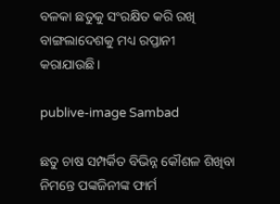ବଳକା ଛତୁକୁ ସଂରକ୍ଷିତ କରି ରଖି ବାଙ୍ଗଲାଦେଶକୁ ମଧ୍ୟ ରପ୍ତାନୀ କରାଯାଉଛି।

publive-image Sambad

ଛତୁ ଚାଷ ସମ୍ପର୍କିତ ବିଭିନ୍ନ କୌଶଳ ଶିଖିବା ନିମନ୍ତେ ପଙ୍କଜିନୀଙ୍କ ଫାର୍ମ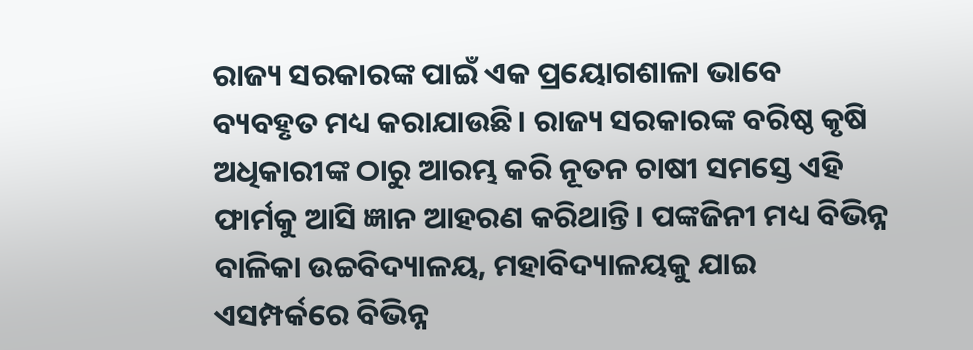ରାଜ୍ୟ ସରକାରଙ୍କ ପାଇଁ ଏକ ପ୍ରୟୋଗଶାଳା ଭାବେ ବ୍ୟବହୃତ ‌ମଧ୍ୟ କରାଯାଉଛି। ରାଜ୍ୟ ସରକାରଙ୍କ ବରିଷ୍ଠ କୃଷି ଅଧିକାରୀଙ୍କ ଠାରୁ ଆରମ୍ଭ କରି ନୂତନ ଚାଷୀ ସମସ୍ତେ ଏହି ଫାର୍ମକୁ ଆସି ଜ୍ଞାନ ଆହରଣ କରିଥାନ୍ତି। ପଙ୍କଜିନୀ ମଧ୍ୟ ବିଭିନ୍ନ ବାଳିକା ଉଚ୍ଚବିଦ୍ୟାଳୟ, ମହାବିଦ୍ୟାଳୟକୁ ଯାଇ ଏସମ୍ପର୍କରେ ବିଭିନ୍ନ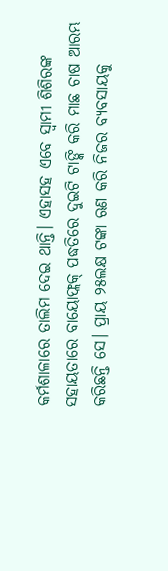କର୍ମଶାଳାରେ ତାଲିମ ଦେଇ ଥାନ୍ତି। ଏହାସହ ଏବେ ସ୍ବାମୀ ଶିଶିରଙ୍କ ସହାୟତାରେ ବାୟୋଫ୍ଲକ୍‌ ପଦ୍ଧତିରେ ଦୁଇଟି ଟାଙ୍କି କରି ମାଛ ଚାଷ ଆରମ୍ଭ କରିଛନ୍ତି ସେ। ପ୍ରାୟ ୨୫ଲକ୍ଷ ଟଙ୍କା ଋଣ କରି ନିଜର ବ୍ୟବସାୟକୁ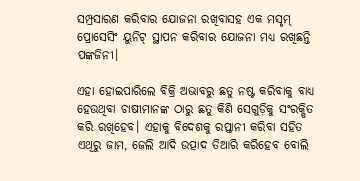ସମ୍ପ୍ରସାରଣ କରିବାର ଯୋଜନା‌ ରଖିବାସହ ଏକ ମସୃମ୍ ପ୍ରୋସେସିଂ ୟୁନିଟ୍‌ ସ୍ଥାପନ କରିବାର ଯୋଜନା ମଧ୍ୟ ରଖିଛନ୍ତି ପଙ୍କଜିନୀ।

ଏହା ହୋଇପାରିଲେ ବିକ୍ରି ଅଭାବରୁ ଛତୁ ନଷ୍ଟ କରିବାକୁ ବାଧ୍ୟ ହେଉଥିବା ଚାଷୀମାନଙ୍କ ଠାରୁ ଛତୁ କିଣି ସେଗୁଡ଼ିକୁ ସଂରକ୍ଷିତ କରି ରଖିହେବ। ଏହାକୁ ବିଦେଶକୁ ରପ୍ତାନୀ କରିବା ସହିତ ଏଥିରୁ ଜାମ, ଜେଲି ଆଦି ଉତ୍ପାଦ ତିଆରି କରିହେବ ବୋଲି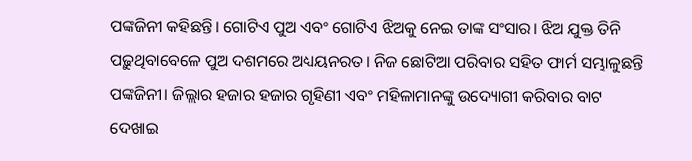ପଙ୍କଜିନୀ କହିଛନ୍ତି। ଗୋଟିଏ ପୁଅ ଏବଂ ଗୋଟିଏ ଝିଅକୁ ନେଇ ତାଙ୍କ ସଂସାର। ଝିଅ ଯୁକ୍ତ ତିନି ପଢ଼ୁଥିବାବେଳେ ପୁଅ ଦଶମରେ ଅଧ୍ୟୟନରତ। ନିଜ ଛୋଟିଆ ପରିବାର ସହିତ ଫାର୍ମ ସମ୍ଭାଳୁଛନ୍ତି ପଙ୍କଜିନୀ। ଜିଲ୍ଲାର ହଜାର ହଜାର ଗୃହିଣୀ ଏବଂ ମହିଳାମାନଙ୍କୁ ଉଦ୍ୟୋଗୀ କରିବାର ବାଟ ଦେଖାଇ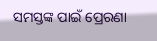ସମସ୍ତଙ୍କ ପାଇଁ ପ୍ରେରଣା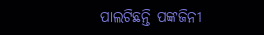ପାଲଟିଛନ୍ତି ପଙ୍କଜିନୀ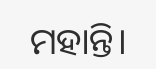ମହାନ୍ତି।